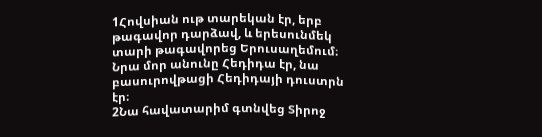1Հովսիան ութ տարեկան էր, երբ թագավոր դարձավ, և երեսունմեկ տարի թագավորեց Երուսաղեմում։ Նրա մոր անունը Հեդիդա էր, նա բասուրովթացի Հեդիդայի դուստրն էր։
2Նա հավատարիմ գտնվեց Տիրոջ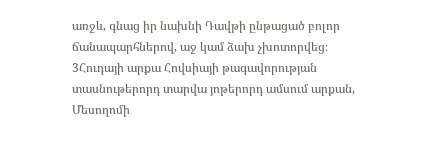առջև, գնաց իր նախնի Դավթի ընթացած բոլոր ճանապարհներով, աջ կամ ձախ չխոտորվեց։
3Հուդայի արքա Հովսիայի թագավորության տասնութերորդ տարվա յոթերորդ ամսում արքան, Մեսողոմի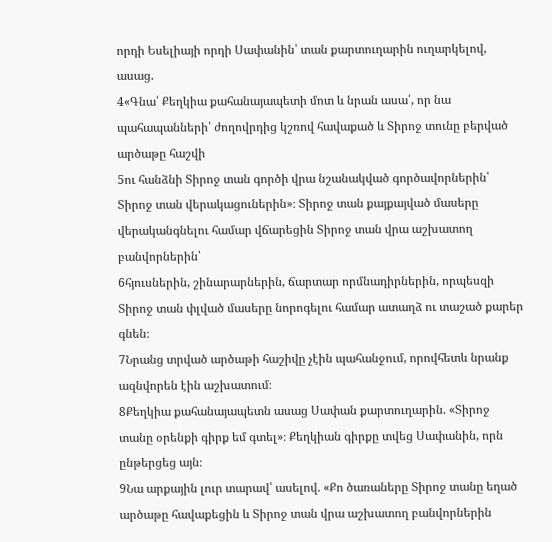որդի Եսելիայի որդի Սափանին՝ տան քարտուղարին ուղարկելով, ասաց.
4«Գնա՛ Քեղկիա քահանայապետի մոտ և նրան ասա՛, որ նա պահապանների՝ ժողովրդից կշռով հավաքած և Տիրոջ տունը բերված արծաթը հաշվի
5ու հանձնի Տիրոջ տան գործի վրա նշանակված գործավորներին՝ Տիրոջ տան վերակացուներին»։ Տիրոջ տան քայքայված մասերը վերականգնելու համար վճարեցին Տիրոջ տան վրա աշխատող բանվորներին՝
6հյուսներին, շինարարներին, ճարտար որմնադիրներին, որպեսզի Տիրոջ տան փլված մասերը նորոգելու համար ատաղձ ու տաշած քարեր գնեն։
7Նրանց տրված արծաթի հաշիվը չէին պահանջում, որովհետև նրանք ազնվորեն էին աշխատում։
8Քեղկիա քահանայապետն ասաց Սափան քարտուղարին. «Տիրոջ տանը օրենքի գիրք եմ գտել»։ Քեղկիան գիրքը տվեց Սափանին, որն ընթերցեց այն։
9Նա արքային լուր տարավ՝ ասելով. «Քո ծառաները Տիրոջ տանը եղած արծաթը հավաքեցին և Տիրոջ տան վրա աշխատող բանվորներին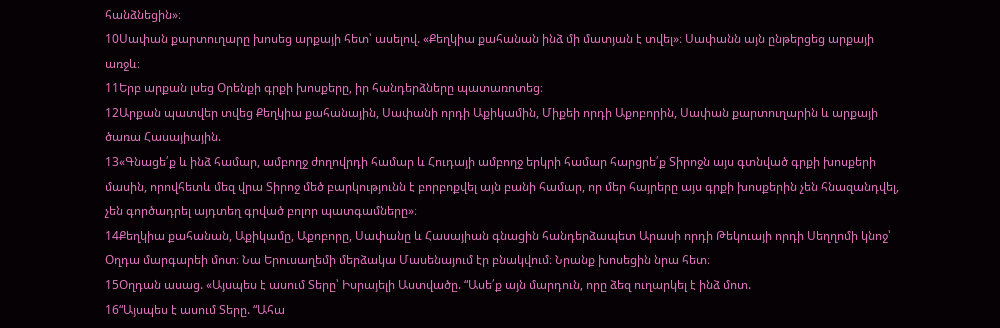հանձնեցին»։
10Սափան քարտուղարը խոսեց արքայի հետ՝ ասելով. «Քեղկիա քահանան ինձ մի մատյան է տվել»։ Սափանն այն ընթերցեց արքայի առջև։
11Երբ արքան լսեց Օրենքի գրքի խոսքերը, իր հանդերձները պատառոտեց։
12Արքան պատվեր տվեց Քեղկիա քահանային, Սափանի որդի Աքիկամին, Միքեի որդի Աքոբորին, Սափան քարտուղարին և արքայի ծառա Հասայիային.
13«Գնացե՛ք և ինձ համար, ամբողջ ժողովրդի համար և Հուդայի ամբողջ երկրի համար հարցրե՛ք Տիրոջն այս գտնված գրքի խոսքերի մասին, որովհետև մեզ վրա Տիրոջ մեծ բարկությունն է բորբոքվել այն բանի համար, որ մեր հայրերը այս գրքի խոսքերին չեն հնազանդվել, չեն գործադրել այդտեղ գրված բոլոր պատգամները»։
14Քեղկիա քահանան, Աքիկամը, Աքոբորը, Սափանը և Հասայիան գնացին հանդերձապետ Արասի որդի Թեկուայի որդի Սեղղոմի կնոջ՝ Օղդա մարգարեի մոտ։ Նա Երուսաղեմի մերձակա Մասենայում էր բնակվում։ Նրանք խոսեցին նրա հետ։
15Օղդան ասաց. «Այսպես է ասում Տերը՝ Իսրայելի Աստվածը. “Ասե՛ք այն մարդուն, որը ձեզ ուղարկել է ինձ մոտ.
16“Այսպես է ասում Տերը. “Ահա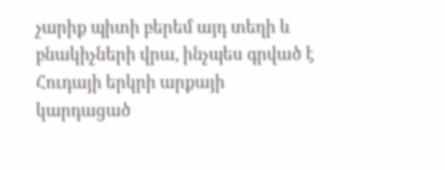չարիք պիտի բերեմ այդ տեղի և բնակիչների վրա, ինչպես գրված է Հուդայի երկրի արքայի կարդացած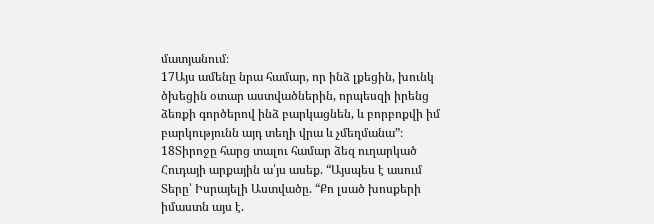մատյանում։
17Այս ամենը նրա համար, որ ինձ լքեցին, խունկ ծխեցին օտար աստվածներին, որպեսզի իրենց ձեռքի գործերով ինձ բարկացնեն, և բորբոքվի իմ բարկությունն այդ տեղի վրա և չմեղմանա”։
18Տիրոջը հարց տալու համար ձեզ ուղարկած Հուդայի արքային ա՛յս ասեք. “Այսպես է ասում Տերը՝ Իսրայելի Աստվածը. “Քո լսած խոսքերի իմաստն այս է.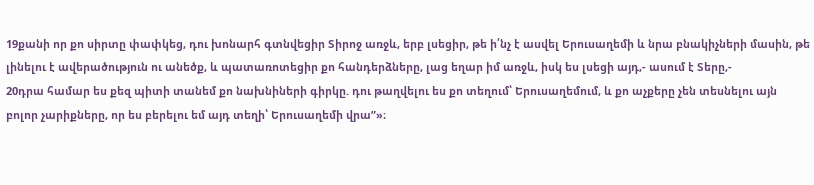19քանի որ քո սիրտը փափկեց, դու խոնարհ գտնվեցիր Տիրոջ առջև, երբ լսեցիր, թե ի՛նչ է ասվել Երուսաղեմի և նրա բնակիչների մասին, թե լինելու է ավերածություն ու անեծք, և պատառոտեցիր քո հանդերձները, լաց եղար իմ առջև, իսկ ես լսեցի այդ,- ասում է Տերը,-
20դրա համար ես քեզ պիտի տանեմ քո նախնիների գիրկը. դու թաղվելու ես քո տեղում՝ Երուսաղեմում, և քո աչքերը չեն տեսնելու այն բոլոր չարիքները, որ ես բերելու եմ այդ տեղի՝ Երուսաղեմի վրա”»։